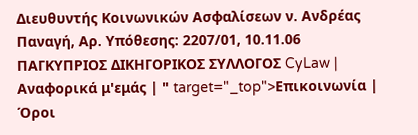Διευθυντής Κοινωνικών Ασφαλίσεων ν. Ανδρέας Παναγή, Αρ. Υπόθεσης: 2207/01, 10.11.06 ΠΑΓΚΥΠΡΙΟΣ ΔΙΚΗΓΟΡΙΚΟΣ ΣΥΛΛΟΓΟΣ CyLaw | Αναφορικά μ'εμάς | " target="_top">Επικοινωνία | Όροι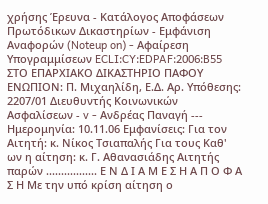χρήσης Έρευνα - Κατάλογος Αποφάσεων Πρωτόδικων Δικαστηρίων - Εμφάνιση Αναφορών (Noteup on) - Αφαίρεση Υπογραμμίσεων ECLI:CY:EDPAF:2006:B55 ΣΤΟ ΕΠΑΡΧΙΑΚΟ ΔΙΚΑΣΤΗΡΙΟ ΠΑΦΟΥ ΕΝΩΠΙΟΝ: Π. Μιχαηλίδη, Ε.Δ. Αρ. Υπόθεσης: 2207/01 Διευθυντής Κοινωνικών Ασφαλίσεων - v - Ανδρέας Παναγή --- Ημερομηνία: 10.11.06 Εμφανίσεις: Για τον Αιτητή: κ. Νίκος Τσιαπαλής Για τους Καθ' ων η αίτηση: κ. Γ. Αθανασιάδης Αιτητής παρών ................. Ε Ν Δ Ι Α Μ Ε Σ Η Α Π Ο Φ Α Σ Η Με την υπό κρίση αίτηση ο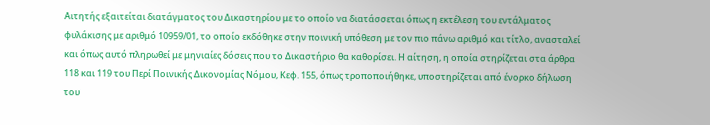Αιτητής εξαιτείται διατάγματος του Δικαστηρίου με το οποίο να διατάσσεται όπως η εκτέλεση του εντάλματος φυλάκισης με αριθμό 10959/01, το οποίο εκδόθηκε στην ποινική υπόθεση με τον πιο πάνω αριθμό και τίτλο, ανασταλεί και όπως αυτό πληρωθεί με μηνιαίες δόσεις που το Δικαστήριο θα καθορίσει. Η αίτηση, η οποία στηρίζεται στα άρθρα 118 και 119 του Περί Ποινικής Δικονομίας Νόμου, Κεφ. 155, όπως τροποποιήθηκε, υποστηρίζεται από ένορκο δήλωση του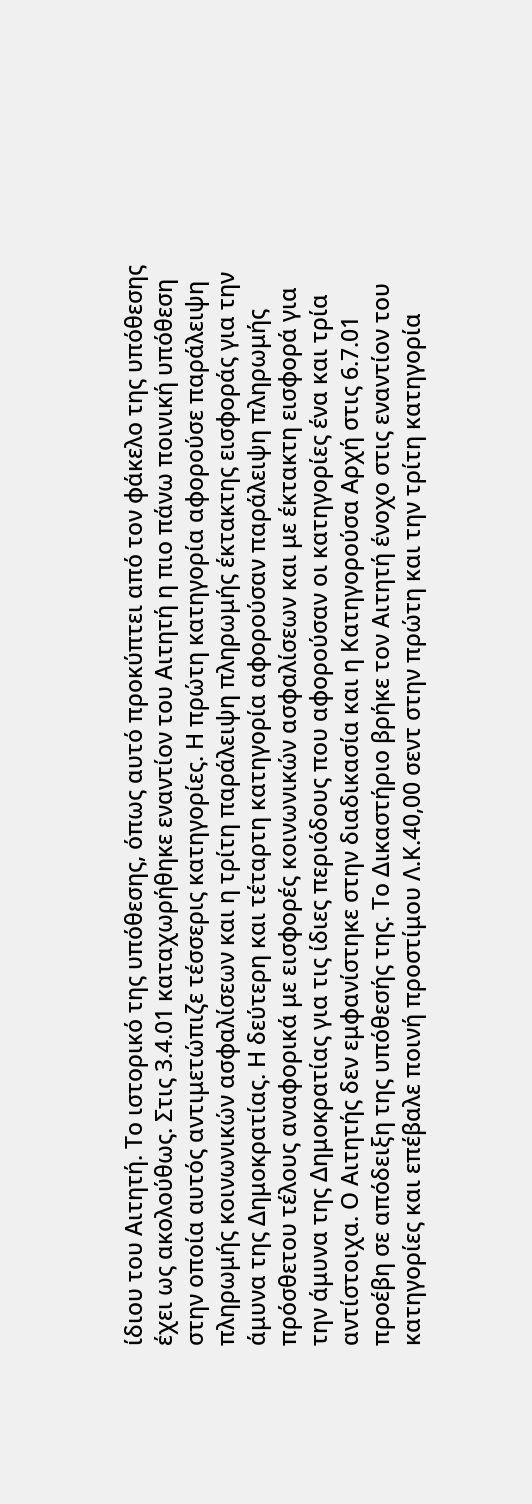ίδιου του Αιτητή. Το ιστορικό της υπόθεσης, όπως αυτό προκύπτει από τον φάκελο της υπόθεσης έχει ως ακολούθως. Στις 3.4.01 καταχωρήθηκε εναντίον του Αιτητή η πιο πάνω ποινική υπόθεση στην οποία αυτός αντιμετώπιζε τέσσερις κατηγορίες. Η πρώτη κατηγορία αφορούσε παράλειψη πληρωμής κοινωνικών ασφαλίσεων και η τρίτη παράλειψη πληρωμής έκτακτης εισφοράς για την άμυνα της Δημοκρατίας. Η δεύτερη και τέταρτη κατηγορία αφορούσαν παράλειψη πληρωμής πρόσθετου τέλους αναφορικά με εισφορές κοινωνικών ασφαλίσεων και με έκτακτη εισφορά για την άμυνα της Δημοκρατίας για τις ίδιες περιόδους που αφορούσαν οι κατηγορίες ένα και τρία αντίστοιχα. Ο Αιτητής δεν εμφανίστηκε στην διαδικασία και η Κατηγορούσα Αρχή στις 6.7.01 προέβη σε απόδειξη της υπόθεσής της. Το Δικαστήριο βρήκε τον Αιτητή ένοχο στις εναντίον του κατηγορίες και επέβαλε ποινή προστίμου Λ.Κ.40,00 σεντ στην πρώτη και την τρίτη κατηγορία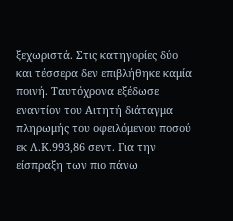ξεχωριστά. Στις κατηγορίες δύο και τέσσερα δεν επιβλήθηκε καμία ποινή. Ταυτόχρονα εξέδωσε εναντίον του Αιτητή διάταγμα πληρωμής του οφειλόμενου ποσού εκ Λ.Κ.993,86 σεντ. Για την είσπραξη των πιο πάνω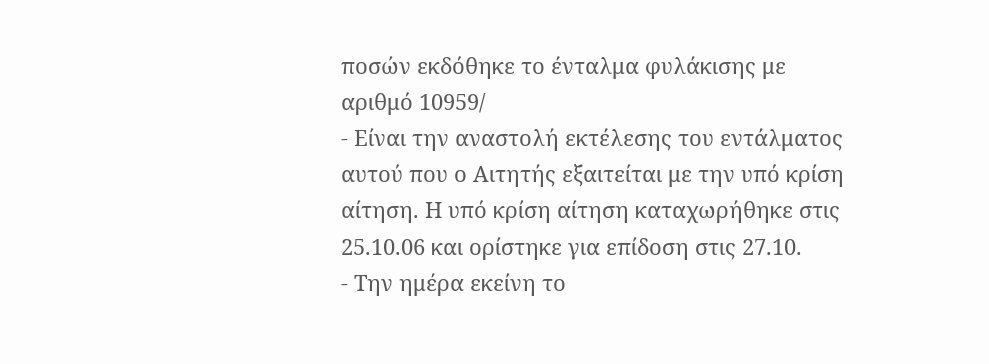ποσών εκδόθηκε το ένταλμα φυλάκισης με αριθμό 10959/
- Είναι την αναστολή εκτέλεσης του εντάλματος αυτού που ο Αιτητής εξαιτείται με την υπό κρίση αίτηση. Η υπό κρίση αίτηση καταχωρήθηκε στις 25.10.06 και ορίστηκε για επίδοση στις 27.10.
- Την ημέρα εκείνη το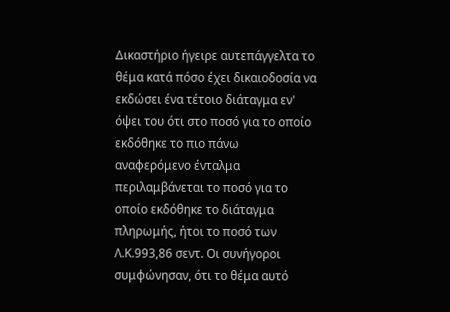Δικαστήριο ήγειρε αυτεπάγγελτα το θέμα κατά πόσο έχει δικαιοδοσία να εκδώσει ένα τέτοιο διάταγμα εν' όψει του ότι στο ποσό για το οποίο εκδόθηκε το πιο πάνω αναφερόμενο ένταλμα περιλαμβάνεται το ποσό για το οποίο εκδόθηκε το διάταγμα πληρωμής, ήτοι το ποσό των Λ.Κ.993,86 σεντ. Οι συνήγοροι συμφώνησαν, ότι το θέμα αυτό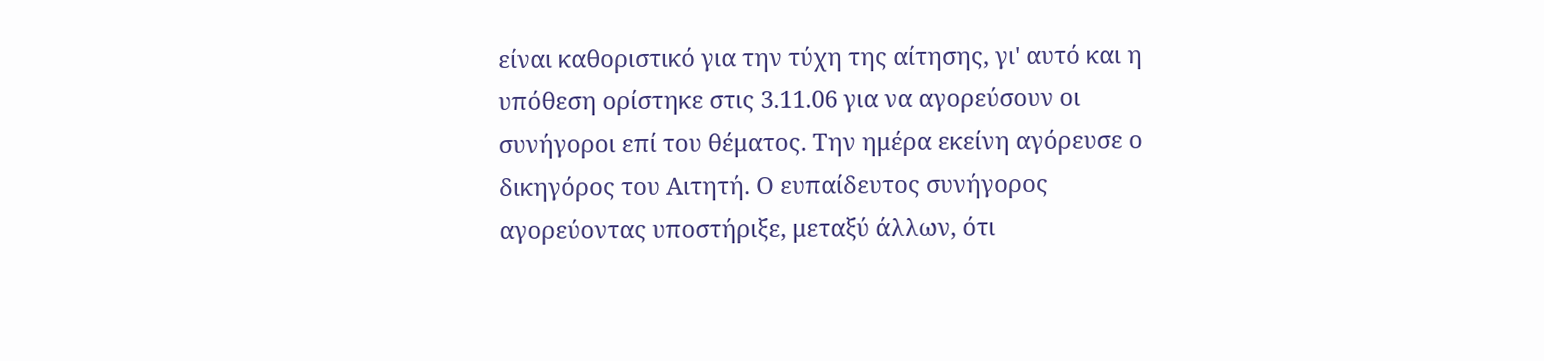είναι καθοριστικό για την τύχη της αίτησης, γι' αυτό και η υπόθεση ορίστηκε στις 3.11.06 για να αγορεύσουν οι συνήγοροι επί του θέματος. Την ημέρα εκείνη αγόρευσε ο δικηγόρος του Αιτητή. Ο ευπαίδευτος συνήγορος αγορεύοντας υποστήριξε, μεταξύ άλλων, ότι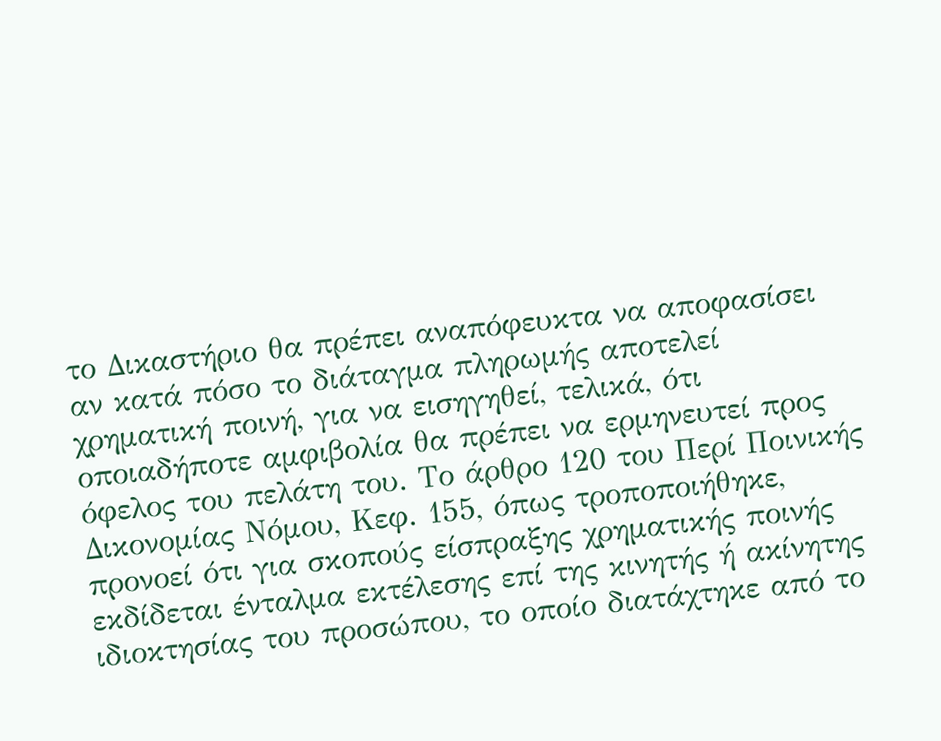το Δικαστήριο θα πρέπει αναπόφευκτα να αποφασίσει αν κατά πόσο το διάταγμα πληρωμής αποτελεί χρηματική ποινή, για να εισηγηθεί, τελικά, ότι οποιαδήποτε αμφιβολία θα πρέπει να ερμηνευτεί προς όφελος του πελάτη του. Το άρθρο 120 του Περί Ποινικής Δικονομίας Νόμου, Κεφ. 155, όπως τροποποιήθηκε, προνοεί ότι για σκοπούς είσπραξης χρηματικής ποινής εκδίδεται ένταλμα εκτέλεσης επί της κινητής ή ακίνητης ιδιοκτησίας του προσώπου, το οποίο διατάχτηκε από το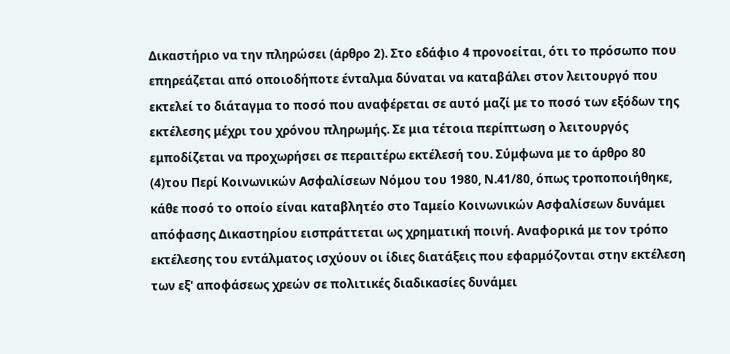Δικαστήριο να την πληρώσει (άρθρο 2). Στο εδάφιο 4 προνοείται, ότι το πρόσωπο που επηρεάζεται από οποιοδήποτε ένταλμα δύναται να καταβάλει στον λειτουργό που εκτελεί το διάταγμα το ποσό που αναφέρεται σε αυτό μαζί με το ποσό των εξόδων της εκτέλεσης μέχρι του χρόνου πληρωμής. Σε μια τέτοια περίπτωση ο λειτουργός εμποδίζεται να προχωρήσει σε περαιτέρω εκτέλεσή του. Σύμφωνα με το άρθρο 80
(4)του Περί Κοινωνικών Ασφαλίσεων Νόμου του 1980, Ν.41/80, όπως τροποποιήθηκε, κάθε ποσό το οποίο είναι καταβλητέο στο Ταμείο Κοινωνικών Ασφαλίσεων δυνάμει απόφασης Δικαστηρίου εισπράττεται ως χρηματική ποινή. Αναφορικά με τον τρόπο εκτέλεσης του εντάλματος ισχύουν οι ίδιες διατάξεις που εφαρμόζονται στην εκτέλεση των εξ' αποφάσεως χρεών σε πολιτικές διαδικασίες δυνάμει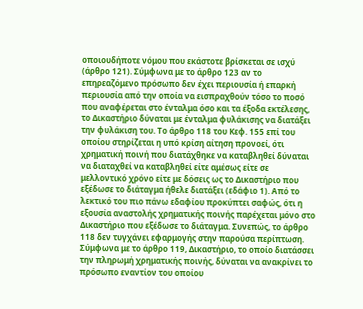οποιουδήποτε νόμου που εκάστοτε βρίσκεται σε ισχύ (άρθρο 121). Σύμφωνα με το άρθρο 123 αν το επηρεαζόμενο πρόσωπο δεν έχει περιουσία ή επαρκή περιουσία από την οποία να εισπραχθούν τόσο το ποσό που αναφέρεται στο ένταλμα όσο και τα έξοδα εκτέλεσης, το Δικαστήριο δύναται με ένταλμα φυλάκισης να διατάξει την φυλάκιση του. Το άρθρο 118 του Κεφ. 155 επί του οποίου στηρίζεται η υπό κρίση αίτηση προνοεί, ότι χρηματική ποινή που διατάχθηκε να καταβληθεί δύναται να διαταχθεί να καταβληθεί είτε αμέσως είτε σε μελλοντικό χρόνο είτε με δόσεις ως το Δικαστήριο που εξέδωσε το διάταγμα ήθελε διατάξει (εδάφιο 1). Από το λεκτικό του πιο πάνω εδαφίου προκύπτει σαφώς, ότι η εξουσία αναστολής χρηματικής ποινής παρέχεται μόνο στο Δικαστήριο που εξέδωσε το διάταγμα. Συνεπώς, το άρθρο 118 δεν τυγχάνει εφαρμογής στην παρούσα περίπτωση. Σύμφωνα με το άρθρο 119, Δικαστήριο, το οποίο διατάσσει την πληρωμή χρηματικής ποινής, δύναται να ανακρίνει το πρόσωπο εναντίον του οποίου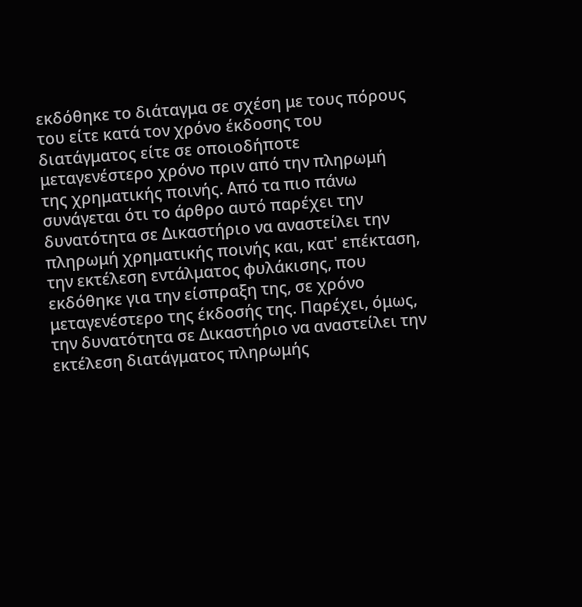εκδόθηκε το διάταγμα σε σχέση με τους πόρους του είτε κατά τον χρόνο έκδοσης του διατάγματος είτε σε οποιοδήποτε μεταγενέστερο χρόνο πριν από την πληρωμή της χρηματικής ποινής. Από τα πιο πάνω συνάγεται ότι το άρθρο αυτό παρέχει την δυνατότητα σε Δικαστήριο να αναστείλει την πληρωμή χρηματικής ποινής και, κατ' επέκταση, την εκτέλεση εντάλματος φυλάκισης, που εκδόθηκε για την είσπραξη της, σε χρόνο μεταγενέστερο της έκδοσής της. Παρέχει, όμως, την δυνατότητα σε Δικαστήριο να αναστείλει την εκτέλεση διατάγματος πληρωμής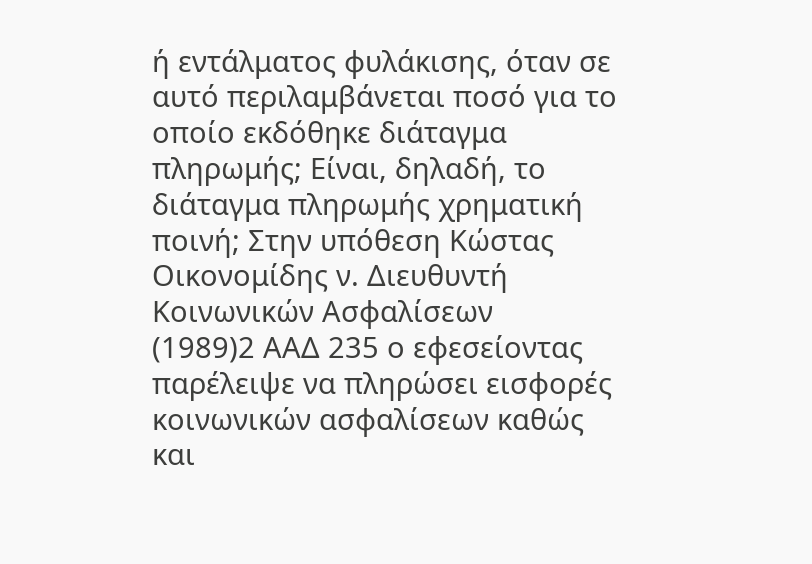ή εντάλματος φυλάκισης, όταν σε αυτό περιλαμβάνεται ποσό για το οποίο εκδόθηκε διάταγμα πληρωμής; Είναι, δηλαδή, το διάταγμα πληρωμής χρηματική ποινή; Στην υπόθεση Κώστας Οικονομίδης ν. Διευθυντή Κοινωνικών Ασφαλίσεων
(1989)2 ΑΑΔ 235 ο εφεσείοντας παρέλειψε να πληρώσει εισφορές κοινωνικών ασφαλίσεων καθώς και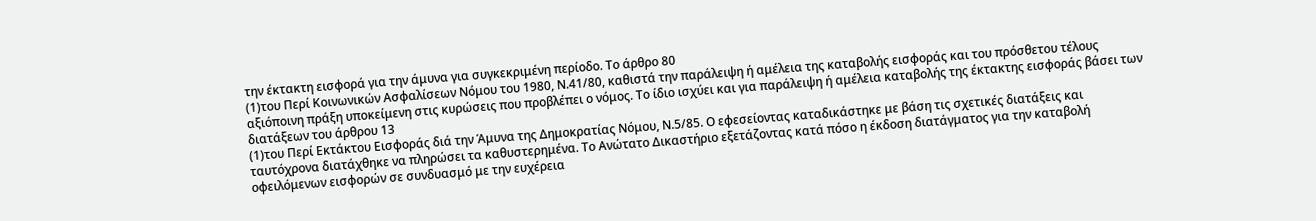την έκτακτη εισφορά για την άμυνα για συγκεκριμένη περίοδο. Το άρθρο 80
(1)του Περί Κοινωνικών Ασφαλίσεων Νόμου του 1980, Ν.41/80, καθιστά την παράλειψη ή αμέλεια της καταβολής εισφοράς και του πρόσθετου τέλους αξιόποινη πράξη υποκείμενη στις κυρώσεις που προβλέπει ο νόμος. Το ίδιο ισχύει και για παράλειψη ή αμέλεια καταβολής της έκτακτης εισφοράς βάσει των διατάξεων του άρθρου 13
(1)του Περί Εκτάκτου Εισφοράς διά την Άμυνα της Δημοκρατίας Νόμου, Ν.5/85. Ο εφεσείοντας καταδικάστηκε με βάση τις σχετικές διατάξεις και ταυτόχρονα διατάχθηκε να πληρώσει τα καθυστερημένα. Το Ανώτατο Δικαστήριο εξετάζοντας κατά πόσο η έκδοση διατάγματος για την καταβολή οφειλόμενων εισφορών σε συνδυασμό με την ευχέρεια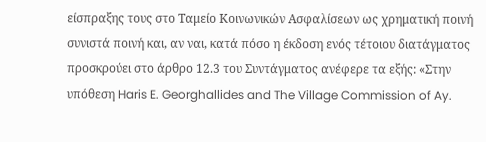είσπραξης τους στο Ταμείο Κοινωνικών Ασφαλίσεων ως χρηματική ποινή συνιστά ποινή και, αν ναι, κατά πόσο η έκδοση ενός τέτοιου διατάγματος προσκρούει στο άρθρο 12.3 του Συντάγματος ανέφερε τα εξής: «Στην υπόθεση Haris E. Georghallides and The Village Commission of Ay.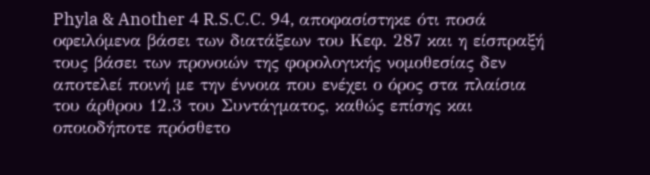Phyla & Another 4 R.S.C.C. 94, αποφασίστηκε ότι ποσά οφειλόμενα βάσει των διατάξεων του Κεφ. 287 και η είσπραξή τους βάσει των προνοιών της φορολογικής νομοθεσίας δεν αποτελεί ποινή με την έννοια που ενέχει ο όρος στα πλαίσια του άρθρου 12.3 του Συντάγματος, καθώς επίσης και οποιοδήποτε πρόσθετο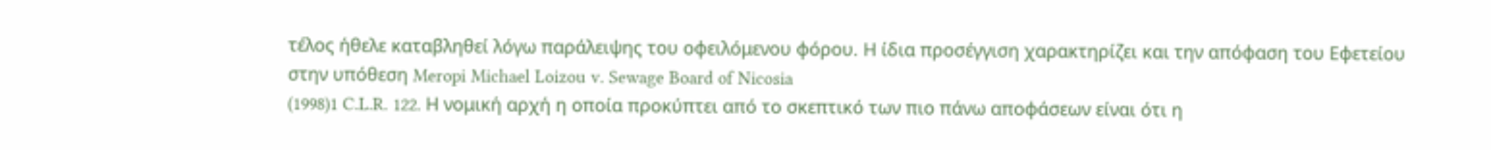τέλος ήθελε καταβληθεί λόγω παράλειψης του οφειλόμενου φόρου. Η ίδια προσέγγιση χαρακτηρίζει και την απόφαση του Εφετείου στην υπόθεση Meropi Michael Loizou v. Sewage Board of Nicosia
(1998)1 C.L.R. 122. Η νομική αρχή η οποία προκύπτει από το σκεπτικό των πιο πάνω αποφάσεων είναι ότι η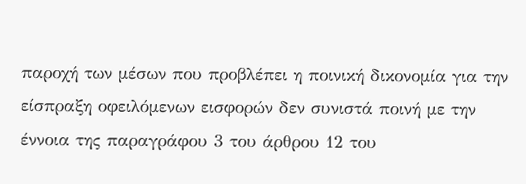παροχή των μέσων που προβλέπει η ποινική δικονομία για την είσπραξη οφειλόμενων εισφορών δεν συνιστά ποινή με την έννοια της παραγράφου 3 του άρθρου 12 του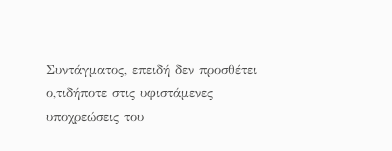Συντάγματος, επειδή δεν προσθέτει ο,τιδήποτε στις υφιστάμενες υποχρεώσεις του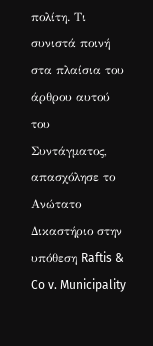πολίτη. Τι συνιστά ποινή στα πλαίσια του άρθρου αυτού του Συντάγματος, απασχόλησε το Ανώτατο Δικαστήριο στην υπόθεση Raftis & Co v. Municipality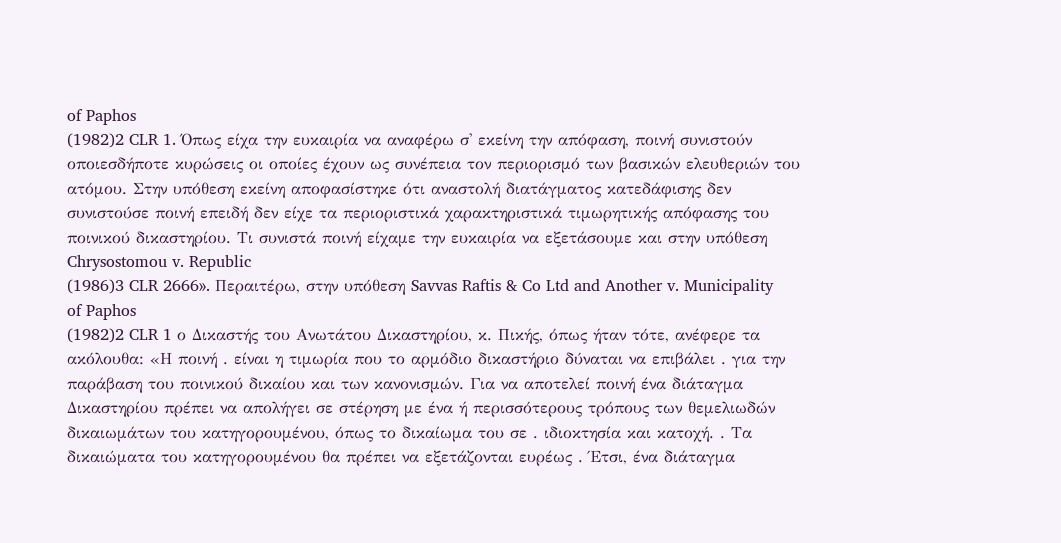of Paphos
(1982)2 CLR 1. Όπως είχα την ευκαιρία να αναφέρω σ' εκείνη την απόφαση, ποινή συνιστούν οποιεσδήποτε κυρώσεις οι οποίες έχουν ως συνέπεια τον περιορισμό των βασικών ελευθεριών του ατόμου. Στην υπόθεση εκείνη αποφασίστηκε ότι αναστολή διατάγματος κατεδάφισης δεν συνιστούσε ποινή επειδή δεν είχε τα περιοριστικά χαρακτηριστικά τιμωρητικής απόφασης του ποινικού δικαστηρίου. Τι συνιστά ποινή είχαμε την ευκαιρία να εξετάσουμε και στην υπόθεση Chrysostomou v. Republic
(1986)3 CLR 2666». Περαιτέρω, στην υπόθεση Savvas Raftis & Co Ltd and Another v. Municipality of Paphos
(1982)2 CLR 1 ο Δικαστής του Ανωτάτου Δικαστηρίου, κ. Πικής, όπως ήταν τότε, ανέφερε τα ακόλουθα: «Η ποινή . είναι η τιμωρία που το αρμόδιο δικαστήριο δύναται να επιβάλει . για την παράβαση του ποινικού δικαίου και των κανονισμών. Για να αποτελεί ποινή ένα διάταγμα Δικαστηρίου πρέπει να απολήγει σε στέρηση με ένα ή περισσότερους τρόπους των θεμελιωδών δικαιωμάτων του κατηγορουμένου, όπως το δικαίωμα του σε . ιδιοκτησία και κατοχή. . Τα δικαιώματα του κατηγορουμένου θα πρέπει να εξετάζονται ευρέως . Έτσι, ένα διάταγμα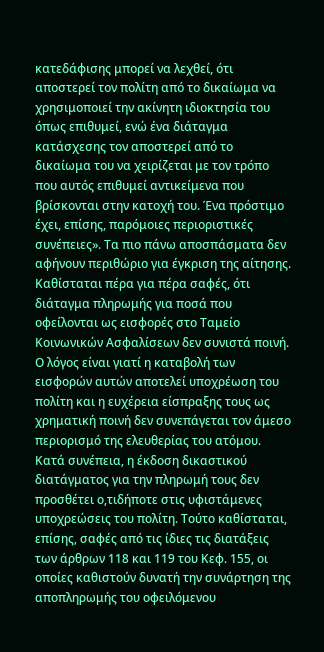κατεδάφισης μπορεί να λεχθεί, ότι αποστερεί τον πολίτη από το δικαίωμα να χρησιμοποιεί την ακίνητη ιδιοκτησία του όπως επιθυμεί, ενώ ένα διάταγμα κατάσχεσης τον αποστερεί από το δικαίωμα του να χειρίζεται με τον τρόπο που αυτός επιθυμεί αντικείμενα που βρίσκονται στην κατοχή του. Ένα πρόστιμο έχει, επίσης, παρόμοιες περιοριστικές συνέπειες». Τα πιο πάνω αποσπάσματα δεν αφήνουν περιθώριο για έγκριση της αίτησης. Καθίσταται πέρα για πέρα σαφές, ότι διάταγμα πληρωμής για ποσά που οφείλονται ως εισφορές στο Ταμείο Κοινωνικών Ασφαλίσεων δεν συνιστά ποινή. Ο λόγος είναι γιατί η καταβολή των εισφορών αυτών αποτελεί υποχρέωση του πολίτη και η ευχέρεια είσπραξης τους ως χρηματική ποινή δεν συνεπάγεται τον άμεσο περιορισμό της ελευθερίας του ατόμου. Κατά συνέπεια, η έκδοση δικαστικού διατάγματος για την πληρωμή τους δεν προσθέτει ο,τιδήποτε στις υφιστάμενες υποχρεώσεις του πολίτη. Τούτο καθίσταται, επίσης, σαφές από τις ίδιες τις διατάξεις των άρθρων 118 και 119 του Κεφ. 155, οι οποίες καθιστούν δυνατή την συνάρτηση της αποπληρωμής του οφειλόμενου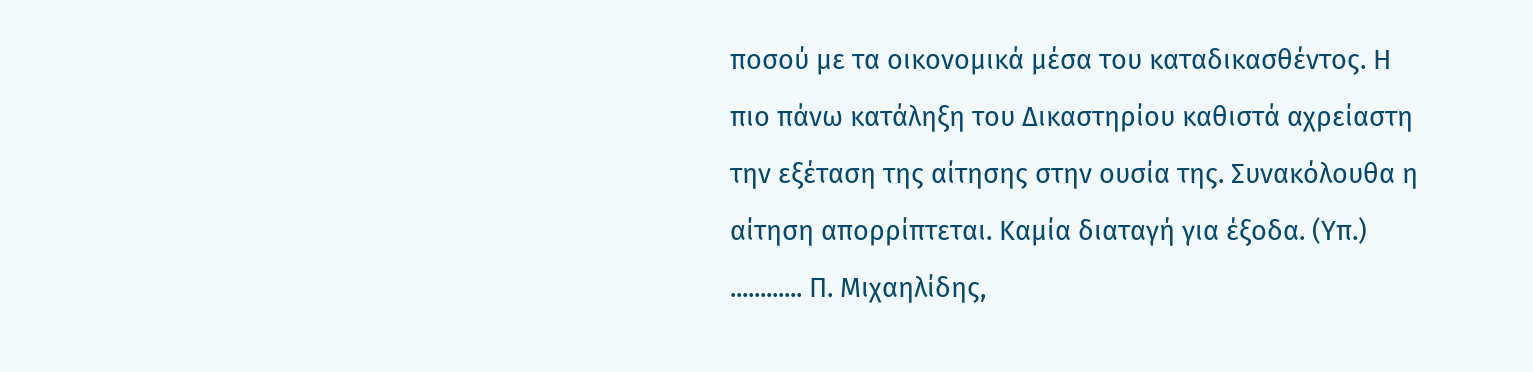ποσού με τα οικονομικά μέσα του καταδικασθέντος. Η πιο πάνω κατάληξη του Δικαστηρίου καθιστά αχρείαστη την εξέταση της αίτησης στην ουσία της. Συνακόλουθα η αίτηση απορρίπτεται. Καμία διαταγή για έξοδα. (Υπ.) ............ Π. Μιχαηλίδης,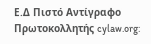Ε.Δ Πιστό Αντίγραφο Πρωτοκολλητής cylaw.org: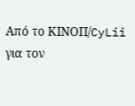Από το ΚΙΝOΠ/CyLii για τον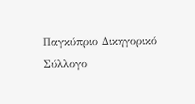Παγκύπριο Δικηγορικό Σύλλογο